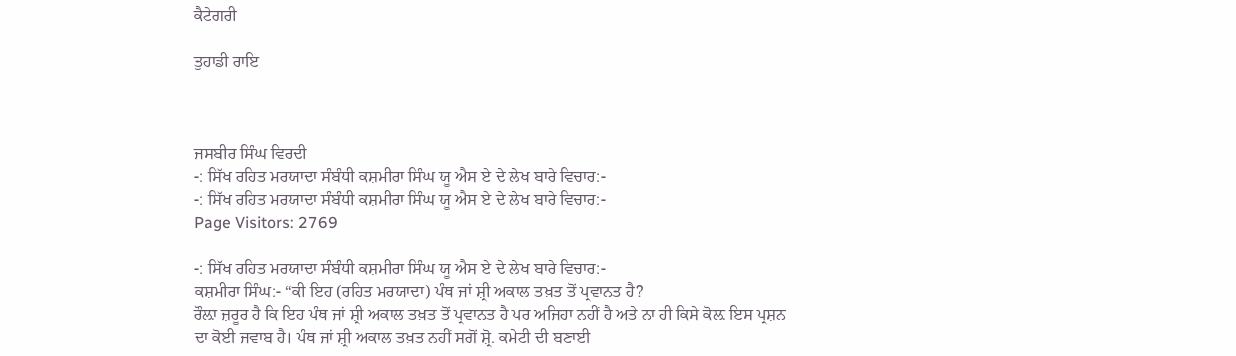ਕੈਟੇਗਰੀ

ਤੁਹਾਡੀ ਰਾਇ



ਜਸਬੀਰ ਸਿੰਘ ਵਿਰਦੀ
-: ਸਿੱਖ ਰਹਿਤ ਮਰਯਾਦਾ ਸੰਬੰਧੀ ਕਸ਼ਮੀਰਾ ਸਿੰਘ ਯੂ ਐਸ ਏ ਦੇ ਲੇਖ ਬਾਰੇ ਵਿਚਾਰ:-
-: ਸਿੱਖ ਰਹਿਤ ਮਰਯਾਦਾ ਸੰਬੰਧੀ ਕਸ਼ਮੀਰਾ ਸਿੰਘ ਯੂ ਐਸ ਏ ਦੇ ਲੇਖ ਬਾਰੇ ਵਿਚਾਰ:-
Page Visitors: 2769

-: ਸਿੱਖ ਰਹਿਤ ਮਰਯਾਦਾ ਸੰਬੰਧੀ ਕਸ਼ਮੀਰਾ ਸਿੰਘ ਯੂ ਐਸ ਏ ਦੇ ਲੇਖ ਬਾਰੇ ਵਿਚਾਰ:-
ਕਸ਼ਮੀਰਾ ਸਿੰਘ:- “ਕੀ ਇਹ (ਰਹਿਤ ਮਰਯਾਦਾ) ਪੰਥ ਜਾਂ ਸ਼੍ਰੀ ਅਕਾਲ ਤਖ਼ਤ ਤੋਂ ਪ੍ਰਵਾਨਤ ਹੈ?
ਰੌਲ਼ਾ ਜ਼ਰੂਰ ਹੈ ਕਿ ਇਹ ਪੰਥ ਜਾਂ ਸ਼੍ਰੀ ਅਕਾਲ ਤਖ਼ਤ ਤੋਂ ਪ੍ਰਵਾਨਤ ਹੈ ਪਰ ਅਜਿਹਾ ਨਹੀਂ ਹੈ ਅਤੇ ਨਾ ਹੀ ਕਿਸੇ ਕੋਲ਼ ਇਸ ਪ੍ਰਸ਼ਨ ਦਾ ਕੋਈ ਜਵਾਬ ਹੈ। ਪੰਥ ਜਾਂ ਸ਼੍ਰੀ ਅਕਾਲ ਤਖ਼ਤ ਨਹੀਂ ਸਗੋਂ ਸ਼੍ਰੋ. ਕਮੇਟੀ ਦੀ ਬਣਾਈ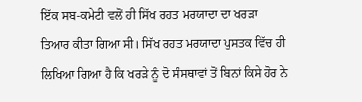ਇੱਕ ਸਬ-ਕਮੇਟੀ ਵਲੋਂ ਹੀ ਸਿੱਖ ਰਹਤ ਮਰਯਾਦਾ ਦਾ ਖਰੜਾ ਤਿਆਰ ਕੀਤਾ ਗਿਆ ਸੀ। ਸਿੱਖ ਰਹਤ ਮਰਯਾਦਾ ਪੁਸਤਕ ਵਿੱਚ ਹੀ ਲਿਖਿਆ ਗਿਆ ਹੈ ਕਿ ਖਰੜੇ ਨੂੰ ਦੋ ਸੰਸਥਾਵਾਂ ਤੋਂ ਬਿਨਾਂ ਕਿਸੇ ਹੋਰ ਨੇ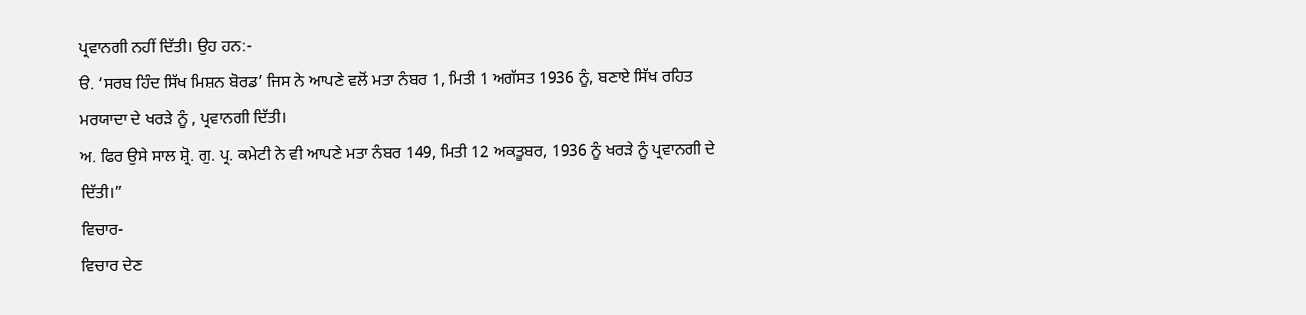ਪ੍ਰਵਾਨਗੀ ਨਹੀਂ ਦਿੱਤੀ। ਉਹ ਹਨ:-
ੳ. ‘ਸਰਬ ਹਿੰਦ ਸਿੱਖ ਮਿਸ਼ਨ ਬੋਰਡ’ ਜਿਸ ਨੇ ਆਪਣੇ ਵਲੋਂ ਮਤਾ ਨੰਬਰ 1, ਮਿਤੀ 1 ਅਗੱਸਤ 1936 ਨੂੰ, ਬਣਾਏ ਸਿੱਖ ਰਹਿਤ ਮਰਯਾਦਾ ਦੇ ਖਰੜੇ ਨੂੰ , ਪ੍ਰਵਾਨਗੀ ਦਿੱਤੀ।
ਅ. ਫਿਰ ਉਸੇ ਸਾਲ ਸ਼੍ਰੋ. ਗੁ. ਪ੍ਰ. ਕਮੇਟੀ ਨੇ ਵੀ ਆਪਣੇ ਮਤਾ ਨੰਬਰ 149, ਮਿਤੀ 12 ਅਕਤੂਬਰ, 1936 ਨੂੰ ਖਰੜੇ ਨੂੰ ਪ੍ਰਵਾਨਗੀ ਦੇ ਦਿੱਤੀ।”
ਵਿਚਾਰ-
ਵਿਚਾਰ ਦੇਣ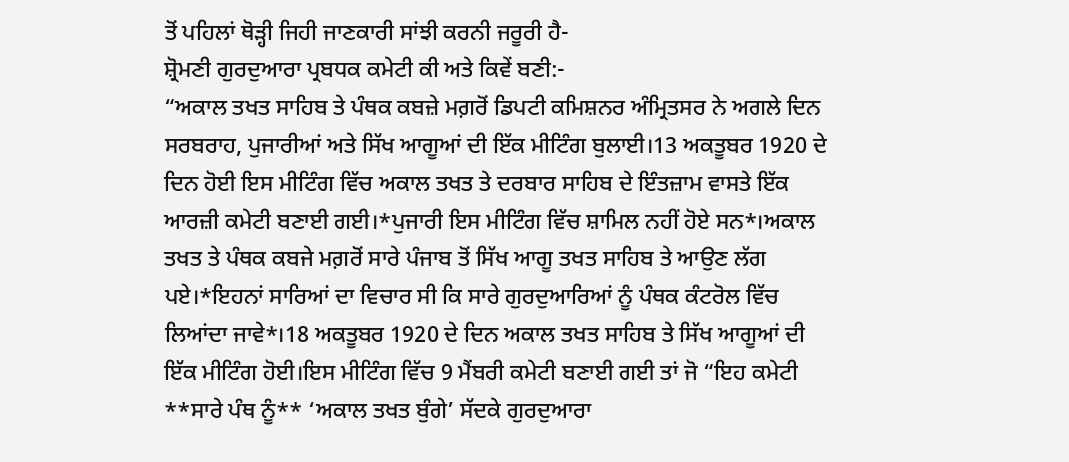ਤੋਂ ਪਹਿਲਾਂ ਥੋੜ੍ਹੀ ਜਿਹੀ ਜਾਣਕਾਰੀ ਸਾਂਝੀ ਕਰਨੀ ਜਰੂਰੀ ਹੈ-
ਸ਼੍ਰੋਮਣੀ ਗੁਰਦੁਆਰਾ ਪ੍ਰਬਧਕ ਕਮੇਟੀ ਕੀ ਅਤੇ ਕਿਵੇਂ ਬਣੀ:-
“ਅਕਾਲ ਤਖਤ ਸਾਹਿਬ ਤੇ ਪੰਥਕ ਕਬਜ਼ੇ ਮਗ਼ਰੋਂ ਡਿਪਟੀ ਕਮਿਸ਼ਨਰ ਅੰਮ੍ਰਿਤਸਰ ਨੇ ਅਗਲੇ ਦਿਨ ਸਰਬਰਾਹ, ਪੁਜਾਰੀਆਂ ਅਤੇ ਸਿੱਖ ਆਗੂਆਂ ਦੀ ਇੱਕ ਮੀਟਿੰਗ ਬੁਲਾਈ।13 ਅਕਤੂਬਰ 1920 ਦੇ ਦਿਨ ਹੋਈ ਇਸ ਮੀਟਿੰਗ ਵਿੱਚ ਅਕਾਲ ਤਖਤ ਤੇ ਦਰਬਾਰ ਸਾਹਿਬ ਦੇ ਇੰਤਜ਼ਾਮ ਵਾਸਤੇ ਇੱਕ ਆਰਜ਼ੀ ਕਮੇਟੀ ਬਣਾਈ ਗਈ।*ਪੁਜਾਰੀ ਇਸ ਮੀਟਿੰਗ ਵਿੱਚ ਸ਼ਾਮਿਲ ਨਹੀਂ ਹੋਏ ਸਨ*।ਅਕਾਲ ਤਖਤ ਤੇ ਪੰਥਕ ਕਬਜੇ ਮਗ਼ਰੋਂ ਸਾਰੇ ਪੰਜਾਬ ਤੋਂ ਸਿੱਖ ਆਗੂ ਤਖਤ ਸਾਹਿਬ ਤੇ ਆਉਣ ਲੱਗ ਪਏ।*ਇਹਨਾਂ ਸਾਰਿਆਂ ਦਾ ਵਿਚਾਰ ਸੀ ਕਿ ਸਾਰੇ ਗੁਰਦੁਆਰਿਆਂ ਨੂੰ ਪੰਥਕ ਕੰਟਰੋਲ ਵਿੱਚ ਲਿਆਂਦਾ ਜਾਵੇ*।18 ਅਕਤੂਬਰ 1920 ਦੇ ਦਿਨ ਅਕਾਲ ਤਖਤ ਸਾਹਿਬ ਤੇ ਸਿੱਖ ਆਗੂਆਂ ਦੀ ਇੱਕ ਮੀਟਿੰਗ ਹੋਈ।ਇਸ ਮੀਟਿੰਗ ਵਿੱਚ 9 ਮੈਂਬਰੀ ਕਮੇਟੀ ਬਣਾਈ ਗਈ ਤਾਂ ਜੋ “ਇਹ ਕਮੇਟੀ **ਸਾਰੇ ਪੰਥ ਨੂੰ** ‘ਅਕਾਲ ਤਖਤ ਬੁੰਗੇ’ ਸੱਦਕੇ ਗੁਰਦੁਆਰਾ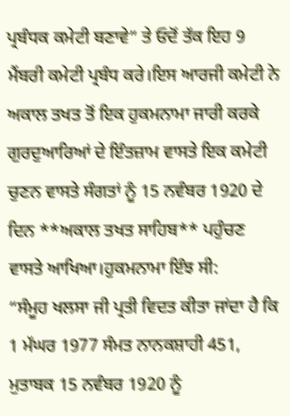ਪ੍ਰਬੰਧਕ ਕਮੇਟੀ ਬਣਾਵੇ” ਤੇ ਓਦੋਂ ਤੱਕ ਇਹ 9 ਮੈਂਬਰੀ ਕਮੇਟੀ ਪ੍ਰਬੰਧ ਕਰੇ।ਇਸ ਆਰਜੀ ਕਮੇਟੀ ਨੇ ਅਕਾਲ ਤਖਤ ਤੋਂ ਇਕ ਹੁਕਮਨਾਮਾ ਜਾਰੀ ਕਰਕੇ ਗੁਰਦੁਆਰਿਆਂ ਦੇ ਇੰਤਜ਼ਾਮ ਵਾਸਤੇ ਇਕ ਕਮੇਟੀ ਚੁਣਨ ਵਾਸਤੇ ਸੰਗਤਾਂ ਨੂੰ 15 ਨਵੰਬਰ 1920 ਦੇ ਦਿਨ **ਅਕਾਲ ਤਖਤ ਸਾਹਿਬ** ਪਹੁੰਚਣ ਵਾਸਤੇ ਆਖਿਆ।ਹੁਕਮਨਾਮਾ ਇੰਝ ਸੀ:
“ਸੰਮੂਹ ਖਲਸਾ ਜੀ ਪ੍ਰਤੀ ਵਿਦਤ ਕੀਤਾ ਜਾਂਦਾ ਹੈ ਕਿ 1 ਮੱਘਰ 1977 ਸੰਮਤ ਨਾਨਕਸ਼ਾਹੀ 451, ਮੁਤਾਬਕ 15 ਨਵੰਬਰ 1920 ਨੂੰ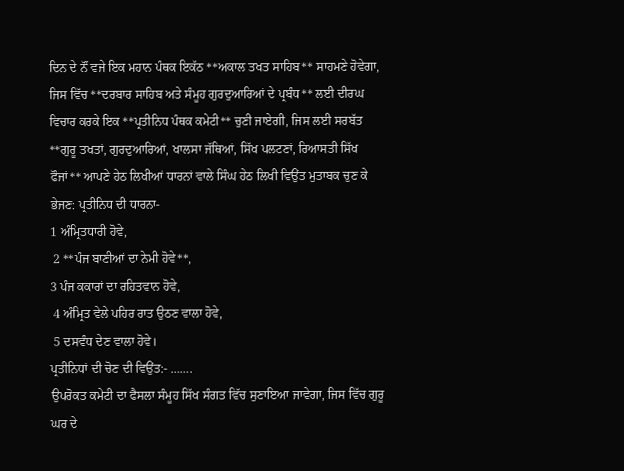ਦਿਨ ਦੇ ਨੌਂ ਵਜੇ ਇਕ ਮਹਾਨ ਪੰਥਕ ਇਕੱਠ **ਅਕਾਲ ਤਖਤ ਸਾਹਿਬ** ਸਾਹਮਣੇ ਹੋਵੇਗਾ, ਜਿਸ ਵਿੱਚ **ਦਰਬਾਰ ਸਾਹਿਬ ਅਤੇ ਸੰਮੂਹ ਗੁਰਦੁਆਰਿਆਂ ਦੇ ਪ੍ਰਬੰਧ** ਲਈ ਦੀਰਘ ਵਿਚਾਰ ਕਰਕੇ ਇਕ **ਪ੍ਰਤੀਨਿਧ ਪੰਥਕ ਕਮੇਟੀ** ਚੁਣੀ ਜਾਏਗੀ, ਜਿਸ ਲਈ ਸਰਬੱਤ **ਗੁਰੂ ਤਖਤਾਂ, ਗੁਰਦੁਆਰਿਆਂ, ਖਾਲਸਾ ਜੱਥਿਆਂ, ਸਿੱਖ ਪਲਟਣਾਂ, ਰਿਆਸਤੀ ਸਿੱਖ ਫੌਜਾਂ** ਆਪਣੇ ਹੇਠ ਲਿਖੀਆਂ ਧਾਰਨਾਂ ਵਾਲੇ ਸਿੰਘ ਹੇਠ ਲਿਖੀ ਵਿਉਂਤ ਮੁਤਾਬਕ ਚੁਣ ਕੇ ਭੇਜਣ: ਪ੍ਰਤੀਨਿਧ ਦੀ ਧਾਰਨਾ-
1 ਅੰਮ੍ਰਿਤਧਾਰੀ ਹੋਵੇ,
 2 **ਪੰਜ ਬਾਣੀਆਂ ਦਾ ਨੇਮੀ ਹੋਵੇ**,
3 ਪੰਜ ਕਕਾਰਾਂ ਦਾ ਰਹਿਤਵਾਨ ਹੋਵੇ,
 4 ਅੰਮ੍ਰਿਤ ਵੇਲੇ ਪਹਿਰ ਰਾਤ ਉਠਣ ਵਾਲਾ ਹੋਵੇ,
 5 ਦਸਵੰਧ ਦੇਣ ਵਾਲਾ ਹੋਵੇ।
ਪ੍ਰਤੀਨਿਧਾਂ ਦੀ ਚੋਣ ਦੀ ਵਿਉਂਤ:- …….
ਉਪਰੋਕਤ ਕਮੇਟੀ ਦਾ ਫੈਸਲਾ ਸੰਮੂਹ ਸਿੱਖ ਸੰਗਤ ਵਿੱਚ ਸੁਣਾਇਆ ਜਾਵੇਗਾ, ਜਿਸ ਵਿੱਚ ਗੁਰੂ ਘਰ ਦੇ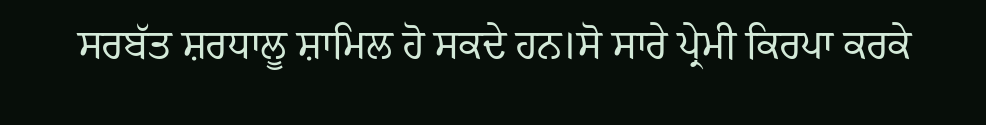ਸਰਬੱਤ ਸ਼ਰਧਾਲੂ ਸ਼ਾਮਿਲ ਹੋ ਸਕਦੇ ਹਨ।ਸੋ ਸਾਰੇ ਪ੍ਰੇਮੀ ਕਿਰਪਾ ਕਰਕੇ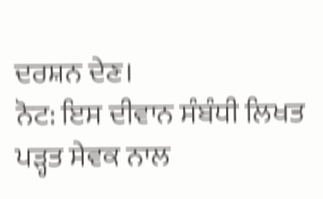ਦਰਸ਼ਨ ਦੇਣ।
ਨੋਟ: ਇਸ ਦੀਵਾਨ ਸੰਬੰਧੀ ਲਿਖਤ ਪੜ੍ਹਤ ਸੇਵਕ ਨਾਲ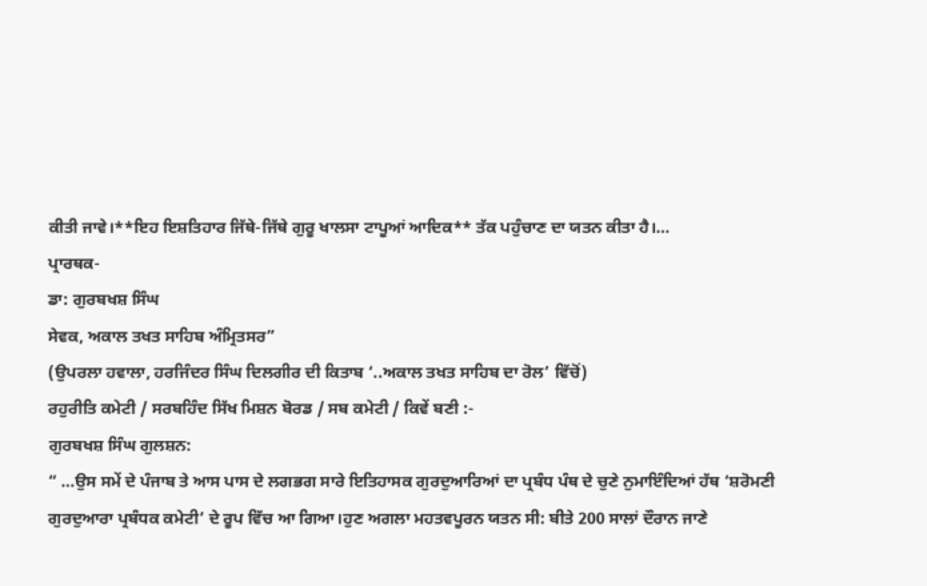ਕੀਤੀ ਜਾਵੇ।**ਇਹ ਇਸ਼ਤਿਹਾਰ ਜਿੱਥੇ-ਜਿੱਥੇ ਗੁਰੂ ਖਾਲਸਾ ਟਾਪੂਆਂ ਆਦਿਕ** ਤੱਕ ਪਹੁੰਚਾਣ ਦਾ ਯਤਨ ਕੀਤਾ ਹੈ।…
ਪ੍ਰਾਰਥਕ-
ਡਾ: ਗੁਰਬਖਸ਼ ਸਿੰਘ
ਸੇਵਕ, ਅਕਾਲ ਤਖਤ ਸਾਹਿਬ ਅੰਮ੍ਰਿਤਸਰ”
(ਉਪਰਲਾ ਹਵਾਲਾ, ਹਰਜਿੰਦਰ ਸਿੰਘ ਦਿਲਗੀਰ ਦੀ ਕਿਤਾਬ ‘..ਅਕਾਲ ਤਖਤ ਸਾਹਿਬ ਦਾ ਰੋਲ’ ਵਿੱਚੋਂ)
ਰਹੁਰੀਤਿ ਕਮੇਟੀ / ਸਰਬਹਿੰਦ ਸਿੱਖ ਮਿਸ਼ਨ ਬੋਰਡ / ਸਬ ਕਮੇਟੀ / ਕਿਵੇਂ ਬਣੀ :-
ਗੁਰਬਖਸ਼ ਸਿੰਘ ਗੁਲਸ਼ਨ:
“ …ਉਸ ਸਮੇਂ ਦੇ ਪੰਜਾਬ ਤੇ ਆਸ ਪਾਸ ਦੇ ਲਗਭਗ ਸਾਰੇ ਇਤਿਹਾਸਕ ਗੁਰਦੁਆਰਿਆਂ ਦਾ ਪ੍ਰਬੰਧ ਪੰਥ ਦੇ ਚੁਣੇ ਨੁਮਾਇੰਦਿਆਂ ਹੱਥ ‘ਸ਼ਰੋਮਣੀ ਗੁਰਦੁਆਰਾ ਪ੍ਰਬੰਧਕ ਕਮੇਟੀ’ ਦੇ ਰੂਪ ਵਿੱਚ ਆ ਗਿਆ।ਹੁਣ ਅਗਲਾ ਮਹਤਵਪੂਰਨ ਯਤਨ ਸੀ: ਬੀਤੇ 200 ਸਾਲਾਂ ਦੌਰਾਨ ਜਾਣੇ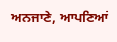ਅਨਜਾਣੇ, ਆਪਣਿਆਂ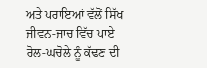ਅਤੇ ਪਰਾਇਆਂ ਵੱਲੋਂ ਸਿੱਖ ਜੀਵਨ-ਜਾਚ ਵਿੱਚ ਪਾਏ
ਰੋਲ-ਘਚੋਲੇ ਨੂੰ ਕੱਢਣ ਦੀ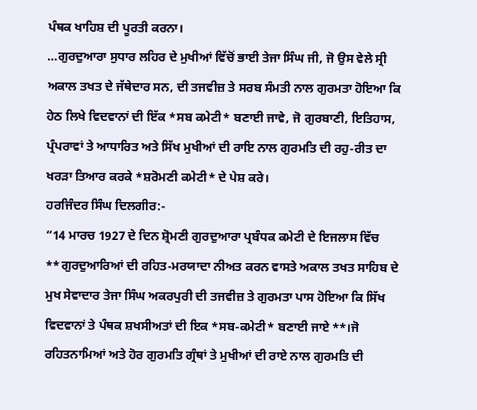ਪੰਥਕ ਖਾਹਿਸ਼ ਦੀ ਪੂਰਤੀ ਕਰਨਾ।
…ਗੁਰਦੁਆਰਾ ਸੁਧਾਰ ਲਹਿਰ ਦੇ ਮੁਖੀਆਂ ਵਿੱਚੋਂ ਭਾਈ ਤੇਜਾ ਸਿੰਘ ਜੀ, ਜੋ ਉਸ ਵੇਲੇ ਸ੍ਰੀ ਅਕਾਲ ਤਖਤ ਦੇ ਜੱਥੇਦਾਰ ਸਨ, ਦੀ ਤਜਵੀਜ਼ ਤੇ ਸਰਬ ਸੰਮਤੀ ਨਾਲ ਗੁਰਮਤਾ ਹੋਇਆ ਕਿ ਹੇਠ ਲਿਖੇ ਵਿਦਵਾਨਾਂ ਦੀ ਇੱਕ *ਸਬ ਕਮੇਟੀ* ਬਣਾਈ ਜਾਵੇ, ਜੋ ਗੁਰਬਾਣੀ, ਇਤਿਹਾਸ, ਪ੍ਰੰਪਰਾਵਾਂ ਤੇ ਆਧਾਰਿਤ ਅਤੇ ਸਿੱਖ ਮੁਖੀਆਂ ਦੀ ਰਾਇ ਨਾਲ ਗੁਰਮਤਿ ਦੀ ਰਹੁ-ਰੀਤ ਦਾ ਖਰੜਾ ਤਿਆਰ ਕਰਕੇ *ਸ਼ਰੋਮਣੀ ਕਮੇਟੀ* ਦੇ ਪੇਸ਼ ਕਰੇ।
ਹਰਜਿੰਦਰ ਸਿੰਘ ਦਿਲਗੀਰ:-
“14 ਮਾਰਚ 1927 ਦੇ ਦਿਨ ਸ਼੍ਰੋਮਣੀ ਗੁਰਦੁਆਰਾ ਪ੍ਰਬੰਧਕ ਕਮੇਟੀ ਦੇ ਇਜਲਾਸ ਵਿੱਚ **ਗੁਰਦੁਆਰਿਆਂ ਦੀ ਰਹਿਤ-ਮਰਯਾਦਾ ਨੀਅਤ ਕਰਨ ਵਾਸਤੇ ਅਕਾਲ ਤਖਤ ਸਾਹਿਬ ਦੇ ਮੁਖ ਸੇਵਾਦਾਰ ਤੇਜਾ ਸਿੰਘ ਅਕਰਪੁਰੀ ਦੀ ਤਜਵੀਜ਼ ਤੇ ਗੁਰਮਤਾ ਪਾਸ ਹੋਇਆ ਕਿ ਸਿੱਖ ਵਿਦਵਾਨਾਂ ਤੇ ਪੰਥਕ ਸ਼ਖਸੀਅਤਾਂ ਦੀ ਇਕ *ਸਬ-ਕਮੇਟੀ* ਬਣਾਈ ਜਾਏ**।ਜੋ ਰਹਿਤਨਾਮਿਆਂ ਅਤੇ ਹੋਰ ਗੁਰਮਤਿ ਗ੍ਰੰਥਾਂ ਤੇ ਮੁਖੀਆਂ ਦੀ ਰਾਏ ਨਾਲ ਗੁਰਮਤਿ ਦੀ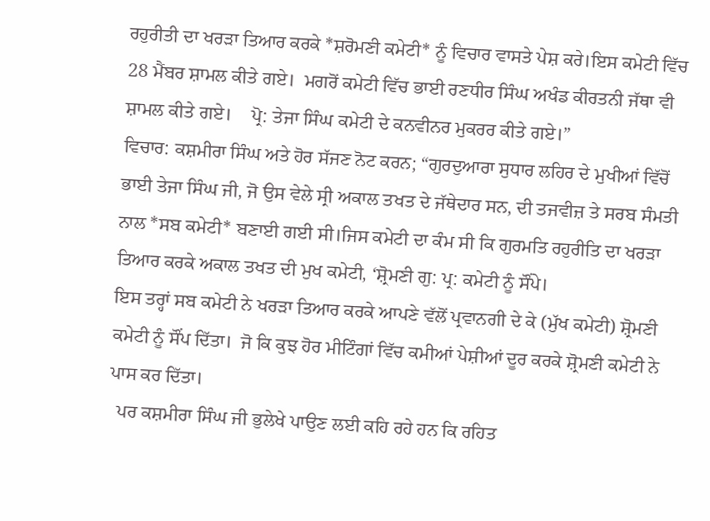ਰਹੁਰੀਤੀ ਦਾ ਖਰੜਾ ਤਿਆਰ ਕਰਕੇ *ਸ਼ਰੋਮਣੀ ਕਮੇਟੀ* ਨੂੰ ਵਿਚਾਰ ਵਾਸਤੇ ਪੇਸ਼ ਕਰੇ।ਇਸ ਕਮੇਟੀ ਵਿੱਚ 28 ਮੈਂਬਰ ਸ਼ਾਮਲ ਕੀਤੇ ਗਏ।  ਮਗਰੋਂ ਕਮੇਟੀ ਵਿੱਚ ਭਾਈ ਰਣਧੀਰ ਸਿੰਘ ਅਖੰਡ ਕੀਰਤਨੀ ਜੱਥਾ ਵੀ ਸ਼ਾਮਲ ਕੀਤੇ ਗਏ।    ਪ੍ਰੋ: ਤੇਜਾ ਸਿੰਘ ਕਮੇਟੀ ਦੇ ਕਨਵੀਨਰ ਮੁਕਰਰ ਕੀਤੇ ਗਏ।”
ਵਿਚਾਰ: ਕਸ਼ਮੀਰਾ ਸਿੰਘ ਅਤੇ ਹੋਰ ਸੱਜਣ ਨੋਟ ਕਰਨ; “ਗੁਰਦੁਆਰਾ ਸੁਧਾਰ ਲਹਿਰ ਦੇ ਮੁਖੀਆਂ ਵਿੱਚੋਂ ਭਾਈ ਤੇਜਾ ਸਿੰਘ ਜੀ, ਜੋ ਉਸ ਵੇਲੇ ਸ੍ਰੀ ਅਕਾਲ ਤਖਤ ਦੇ ਜੱਥੇਦਾਰ ਸਨ, ਦੀ ਤਜਵੀਜ਼ ਤੇ ਸਰਬ ਸੰਮਤੀ ਨਾਲ *ਸਬ ਕਮੇਟੀ* ਬਣਾਈ ਗਈ ਸੀ।ਜਿਸ ਕਮੇਟੀ ਦਾ ਕੰਮ ਸੀ ਕਿ ਗੁਰਮਤਿ ਰਹੁਰੀਤਿ ਦਾ ਖਰੜਾ ਤਿਆਰ ਕਰਕੇ ਅਕਾਲ ਤਖਤ ਦੀ ਮੁਖ ਕਮੇਟੀ, ‘ਸ਼੍ਰੋਮਣੀ ਗੁ: ਪ੍ਰ: ਕਮੇਟੀ ਨੂੰ ਸੌਂਪੇ।
ਇਸ ਤਰ੍ਹਾਂ ਸਬ ਕਮੇਟੀ ਨੇ ਖਰੜਾ ਤਿਆਰ ਕਰਕੇ ਆਪਣੇ ਵੱਲੋਂ ਪ੍ਰਵਾਨਗੀ ਦੇ ਕੇ (ਮੁੱਖ ਕਮੇਟੀ) ਸ਼੍ਰੋਮਣੀ ਕਮੇਟੀ ਨੂੰ ਸੌਂਪ ਦਿੱਤਾ।  ਜੋ ਕਿ ਕੁਝ ਹੋਰ ਮੀਟਿੰਗਾਂ ਵਿੱਚ ਕਮੀਆਂ ਪੇਸ਼ੀਆਂ ਦੂਰ ਕਰਕੇ ਸ਼੍ਰੋਮਣੀ ਕਮੇਟੀ ਨੇ ਪਾਸ ਕਰ ਦਿੱਤਾ।
  ਪਰ ਕਸ਼ਮੀਰਾ ਸਿੰਘ ਜੀ ਭੁਲੇਖੇ ਪਾਉਣ ਲਈ ਕਹਿ ਰਹੇ ਹਨ ਕਿ ਰਹਿਤ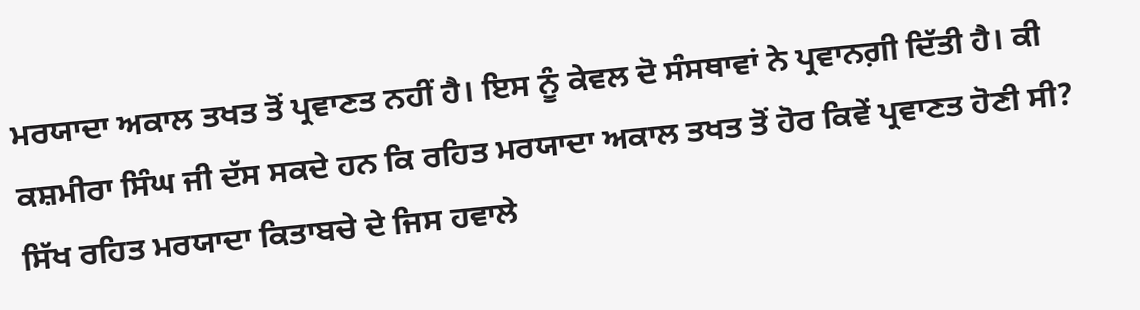ਮਰਯਾਦਾ ਅਕਾਲ ਤਖਤ ਤੋਂ ਪ੍ਰਵਾਣਤ ਨਹੀਂ ਹੈ। ਇਸ ਨੂੰ ਕੇਵਲ ਦੋ ਸੰਸਥਾਵਾਂ ਨੇ ਪ੍ਰਵਾਨਗ਼ੀ ਦਿੱਤੀ ਹੈ। ਕੀ ਕਸ਼ਮੀਰਾ ਸਿੰਘ ਜੀ ਦੱਸ ਸਕਦੇ ਹਨ ਕਿ ਰਹਿਤ ਮਰਯਾਦਾ ਅਕਾਲ ਤਖਤ ਤੋਂ ਹੋਰ ਕਿਵੇਂ ਪ੍ਰਵਾਣਤ ਹੋਣੀ ਸੀ?
ਸਿੱਖ ਰਹਿਤ ਮਰਯਾਦਾ ਕਿਤਾਬਚੇ ਦੇ ਜਿਸ ਹਵਾਲੇ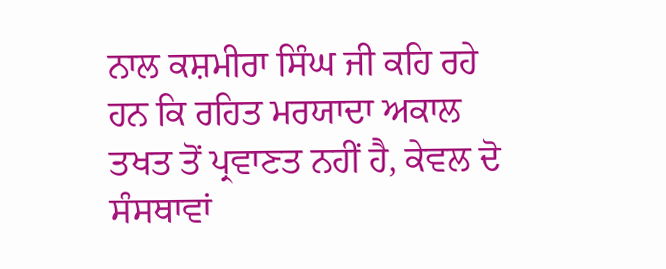ਨਾਲ ਕਸ਼ਮੀਰਾ ਸਿੰਘ ਜੀ ਕਹਿ ਰਹੇ ਹਨ ਕਿ ਰਹਿਤ ਮਰਯਾਦਾ ਅਕਾਲ ਤਖਤ ਤੋਂ ਪ੍ਰਵਾਣਤ ਨਹੀਂ ਹੈ, ਕੇਵਲ ਦੋ ਸੰਸਥਾਵਾਂ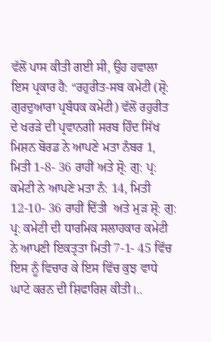ਵੱਲੋਂ ਪਾਸ ਕੀਤੀ ਗਈ ਸੀ, ਉਹ ਹਵਾਲਾ ਇਸ ਪ੍ਰਕਾਰ ਹੈ: “ਰਹੁਰੀਤ-ਸਬ ਕਮੇਟੀ (ਸ਼੍ਰੋ: ਗੁਰਦੁਆਰਾ ਪ੍ਰਬੰਧਕ ਕਮੇਟੀ) ਵੱਲੋਂ ਰਹੁਰੀਤ ਦੇ ਖਰੜੇ ਦੀ ਪ੍ਰਵਾਨਗੀ ਸਰਬ ਹਿੰਦ ਸਿੱਖ ਮਿਸ਼ਨ ਬੋਰਡ ਨੇ ਆਪਣੇ ਮਤਾ ਨੰਬਰ 1, ਮਿਤੀ 1-8- 36 ਰਾਹੀਂ ਅਤੇ ਸ਼੍ਰੋ: ਗੁ: ਪ੍ਰ: ਕਮੇਟੀ ਨੇ ਆਪਣੇ ਮਤਾ ਨੰ: 14, ਮਿਤੀ 12-10- 36 ਰਾਹੀਂ ਦਿੱਤੀ  ਅਤੇ ਮੁੜ ਸ਼੍ਰੋ: ਗੁ: ਪ੍ਰ: ਕਮੇਟੀ ਦੀ ਧਾਰਮਿਕ ਸਲਾਹਕਾਰ ਕਮੇਟੀ ਨੇ ਆਪਣੀ ਇਕਤ੍ਰਤਾ ਮਿਤੀ 7-1- 45 ਵਿੱਚ ਇਸ ਨੂੰ ਵਿਚਾਰ ਕੇ ਇਸ ਵਿੱਚ ਕੁਝ ਵਾਧੇ ਘਾਟੇ ਕਰਨ ਦੀ ਸ਼ਿਫਾਰਿਸ਼ ਕੀਤੀ।..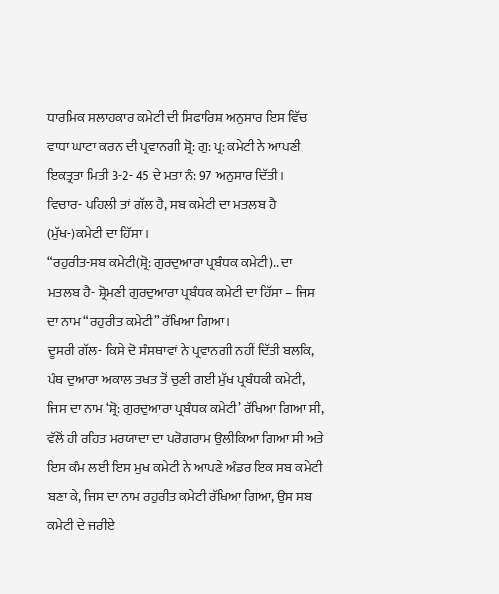ਧਾਰਮਿਕ ਸਲਾਹਕਾਰ ਕਮੇਟੀ ਦੀ ਸਿਫਾਰਿਸ਼ ਅਨੁਸਾਰ ਇਸ ਵਿੱਚ ਵਾਧਾ ਘਾਟਾ ਕਰਨ ਦੀ ਪ੍ਰਵਾਨਗੀ ਸ਼੍ਰੋ: ਗੁ: ਪ੍ਰ: ਕਮੇਟੀ ਨੇ ਆਪਣੀ ਇਕਤ੍ਰਤਾ ਮਿਤੀ 3-2- 45 ਦੇ ਮਤਾ ਨੰ: 97 ਅਨੁਸਾਰ ਦਿੱਤੀ।
ਵਿਚਾਰ- ਪਹਿਲੀ ਤਾਂ ਗੱਲ ਹੈ, ਸਬ ਕਮੇਟੀ ਦਾ ਮਤਲਬ ਹੈ (ਮੁੱਖ-)ਕਮੇਟੀ ਦਾ ਹਿੱਸਾ।
“ਰਹੁਰੀਤ-ਸਬ ਕਮੇਟੀ(ਸ਼੍ਰੋ: ਗੁਰਦੁਆਰਾ ਪ੍ਰਬੰਧਕ ਕਮੇਟੀ).. ਦਾ ਮਤਲਬ ਹੈ- ਸ਼੍ਰੋਮਣੀ ਗੁਰਦੁਆਰਾ ਪ੍ਰਬੰਧਕ ਕਮੇਟੀ ਦਾ ਹਿੱਸਾ – ਜਿਸ ਦਾ ਨਾਮ “ਰਹੁਰੀਤ ਕਮੇਟੀ” ਰੱਖਿਆ ਗਿਆ।
ਦੂਸਰੀ ਗੱਲ- ਕਿਸੇ ਦੋ ਸੰਸਥਾਵਾਂ ਨੇ ਪ੍ਰਵਾਨਗੀ ਨਹੀਂ ਦਿੱਤੀ ਬਲਕਿ, ਪੰਥ ਦੁਆਰਾ ਅਕਾਲ ਤਖਤ ਤੋਂ ਚੁਣੀ ਗਈ ਮੁੱਖ ਪ੍ਰਬੰਧਕੀ ਕਮੇਟੀ, ਜਿਸ ਦਾ ਨਾਮ ‘ਸ਼੍ਰੋ: ਗੁਰਦੁਆਰਾ ਪ੍ਰਬੰਧਕ ਕਮੇਟੀ’ ਰੱਖਿਆ ਗਿਆ ਸੀ, ਵੱਲੋਂ ਹੀ ਰਹਿਤ ਮਰਯਾਦਾ ਦਾ ਪਰੋਗਰਾਮ ਉਲੀਕਿਆ ਗਿਆ ਸੀ ਅਤੇ ਇਸ ਕੰਮ ਲਈ ਇਸ ਮੁਖ ਕਮੇਟੀ ਨੇ ਆਪਣੇ ਅੰਡਰ ਇਕ ਸਬ ਕਮੇਟੀ ਬਣਾ ਕੇ, ਜਿਸ ਦਾ ਨਾਮ ਰਹੁਰੀਤ ਕਮੇਟੀ ਰੱਖਿਆ ਗਿਆ, ਉਸ ਸਬ ਕਮੇਟੀ ਦੇ ਜਰੀਏ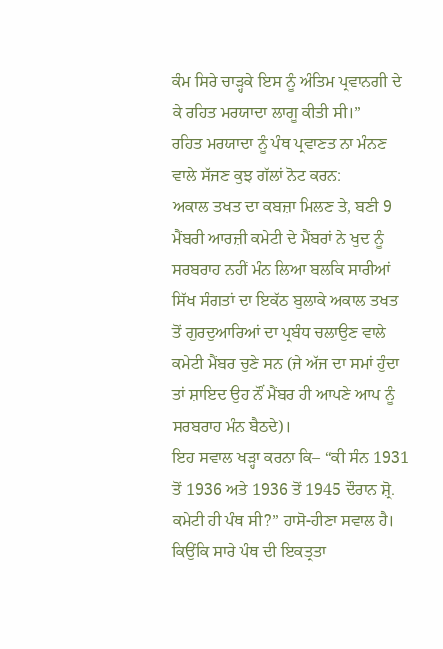ਕੰਮ ਸਿਰੇ ਚਾੜ੍ਹਕੇ ਇਸ ਨੂੰ ਅੰਤਿਮ ਪ੍ਰਵਾਨਗੀ ਦੇ ਕੇ ਰਹਿਤ ਮਰਯਾਦਾ ਲਾਗੂ ਕੀਤੀ ਸੀ।”
ਰਹਿਤ ਮਰਯਾਦਾ ਨੂੰ ਪੰਥ ਪ੍ਰਵਾਣਤ ਨਾ ਮੰਨਣ ਵਾਲੇ ਸੱਜਣ ਕੁਝ ਗੱਲਾਂ ਨੋਟ ਕਰਨ:
ਅਕਾਲ ਤਖਤ ਦਾ ਕਬਜ਼ਾ ਮਿਲਣ ਤੇ, ਬਣੀ 9 ਮੈਂਬਰੀ ਆਰਜ਼ੀ ਕਮੇਟੀ ਦੇ ਮੈਂਬਰਾਂ ਨੇ ਖੁਦ ਨੂੰ ਸਰਬਰਾਹ ਨਹੀਂ ਮੰਨ ਲਿਆ ਬਲਕਿ ਸਾਰੀਆਂ ਸਿੱਖ ਸੰਗਤਾਂ ਦਾ ਇਕੱਠ ਬੁਲਾਕੇ ਅਕਾਲ ਤਖਤ ਤੋਂ ਗੁਰਦੁਆਰਿਆਂ ਦਾ ਪ੍ਰਬੰਧ ਚਲਾਉਣ ਵਾਲੇ ਕਮੇਟੀ ਮੈਂਬਰ ਚੁਣੇ ਸਨ (ਜੇ ਅੱਜ ਦਾ ਸਮਾਂ ਹੁੰਦਾ ਤਾਂ ਸ਼ਾਇਦ ਉਹ ਨੌਂ ਮੈਂਬਰ ਹੀ ਆਪਣੇ ਆਪ ਨੂੰ ਸਰਬਰਾਹ ਮੰਨ ਬੈਠਦੇ)।
ਇਹ ਸਵਾਲ ਖੜ੍ਹਾ ਕਰਨਾ ਕਿ– “ਕੀ ਸੰਨ 1931 ਤੋਂ 1936 ਅਤੇ 1936 ਤੋਂ 1945 ਦੌਰਾਨ ਸ਼੍ਰੋ. ਕਮੇਟੀ ਹੀ ਪੰਥ ਸੀ?” ਹਾਸੋ-ਹੀਣਾ ਸਵਾਲ ਹੈ।  ਕਿਉਂਕਿ ਸਾਰੇ ਪੰਥ ਦੀ ਇਕਤ੍ਰਤਾ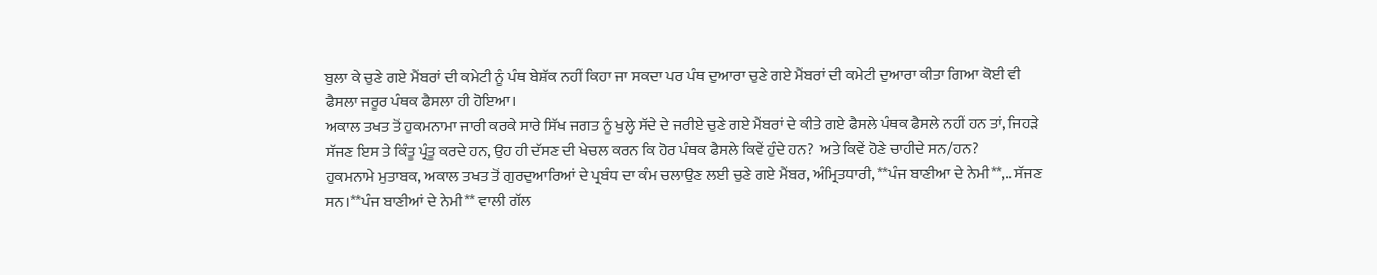ਬੁਲਾ ਕੇ ਚੁਣੇ ਗਏ ਮੈਂਬਰਾਂ ਦੀ ਕਮੇਟੀ ਨੂੰ ਪੰਥ ਬੇਸ਼ੱਕ ਨਹੀਂ ਕਿਹਾ ਜਾ ਸਕਦਾ ਪਰ ਪੰਥ ਦੁਆਰਾ ਚੁਣੇ ਗਏ ਮੈਂਬਰਾਂ ਦੀ ਕਮੇਟੀ ਦੁਆਰਾ ਕੀਤਾ ਗਿਆ ਕੋਈ ਵੀ ਫੈਸਲਾ ਜਰੂਰ ਪੰਥਕ ਫੈਸਲਾ ਹੀ ਹੋਇਆ।
ਅਕਾਲ ਤਖਤ ਤੋਂ ਹੁਕਮਨਾਮਾ ਜਾਰੀ ਕਰਕੇ ਸਾਰੇ ਸਿੱਖ ਜਗਤ ਨੂੰ ਖੁਲ੍ਹੇ ਸੱਦੇ ਦੇ ਜਰੀਏ ਚੁਣੇ ਗਏ ਮੈਂਬਰਾਂ ਦੇ ਕੀਤੇ ਗਏ ਫੈਸਲੇ ਪੰਥਕ ਫੈਸਲੇ ਨਹੀਂ ਹਨ ਤਾਂ, ਜਿਹੜੇ ਸੱਜਣ ਇਸ ਤੇ ਕਿੰਤੂ ਪ੍ਰੰਤੂ ਕਰਦੇ ਹਨ, ਉਹ ਹੀ ਦੱਸਣ ਦੀ ਖੇਚਲ ਕਰਨ ਕਿ ਹੋਰ ਪੰਥਕ ਫੈਸਲੇ ਕਿਵੇਂ ਹੁੰਦੇ ਹਨ?  ਅਤੇ ਕਿਵੇਂ ਹੋਣੇ ਚਾਹੀਦੇ ਸਨ/ਹਨ?
ਹੁਕਮਨਾਮੇ ਮੁਤਾਬਕ, ਅਕਾਲ ਤਖਤ ਤੋਂ ਗੁਰਦੁਆਰਿਆਂ ਦੇ ਪ੍ਰਬੰਧ ਦਾ ਕੰਮ ਚਲਾਉਣ ਲਈ ਚੁਣੇ ਗਏ ਮੈਂਬਰ, ਅੰਮ੍ਰਿਤਧਾਰੀ, **ਪੰਜ ਬਾਣੀਆ ਦੇ ਨੇਮੀ**,.. ਸੱਜਣ ਸਨ।**ਪੰਜ ਬਾਣੀਆਂ ਦੇ ਨੇਮੀ** ਵਾਲੀ ਗੱਲ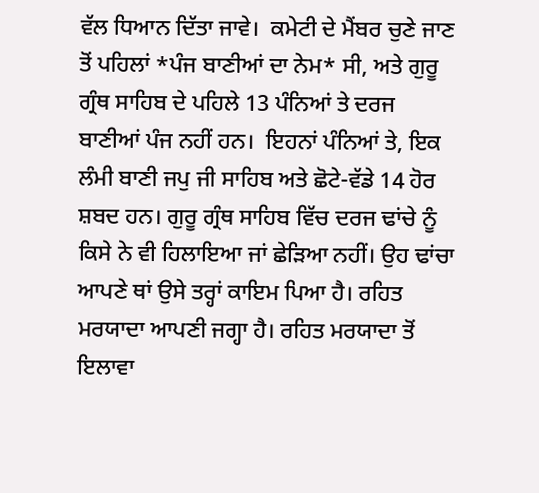ਵੱਲ ਧਿਆਨ ਦਿੱਤਾ ਜਾਵੇ।  ਕਮੇਟੀ ਦੇ ਮੈਂਬਰ ਚੁਣੇ ਜਾਣ ਤੋਂ ਪਹਿਲਾਂ *ਪੰਜ ਬਾਣੀਆਂ ਦਾ ਨੇਮ* ਸੀ, ਅਤੇ ਗੁਰੂ ਗ੍ਰੰਥ ਸਾਹਿਬ ਦੇ ਪਹਿਲੇ 13 ਪੰਨਿਆਂ ਤੇ ਦਰਜ ਬਾਣੀਆਂ ਪੰਜ ਨਹੀਂ ਹਨ।  ਇਹਨਾਂ ਪੰਨਿਆਂ ਤੇ, ਇਕ ਲੰਮੀ ਬਾਣੀ ਜਪੁ ਜੀ ਸਾਹਿਬ ਅਤੇ ਛੋਟੇ-ਵੱਡੇ 14 ਹੋਰ ਸ਼ਬਦ ਹਨ। ਗੁਰੂ ਗ੍ਰੰਥ ਸਾਹਿਬ ਵਿੱਚ ਦਰਜ ਢਾਂਚੇ ਨੂੰ ਕਿਸੇ ਨੇ ਵੀ ਹਿਲਾਇਆ ਜਾਂ ਛੇੜਿਆ ਨਹੀਂ। ਉਹ ਢਾਂਚਾ ਆਪਣੇ ਥਾਂ ਉਸੇ ਤਰ੍ਹਾਂ ਕਾਇਮ ਪਿਆ ਹੈ। ਰਹਿਤ ਮਰਯਾਦਾ ਆਪਣੀ ਜਗ੍ਹਾ ਹੈ। ਰਹਿਤ ਮਰਯਾਦਾ ਤੋਂ ਇਲਾਵਾ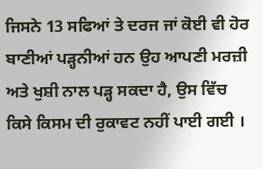ਜਿਸਨੇ 13 ਸਫਿਆਂ ਤੇ ਦਰਜ ਜਾਂ ਕੋਈ ਵੀ ਹੋਰ ਬਾਣੀਆਂ ਪੜ੍ਹਨੀਆਂ ਹਨ ਉਹ ਆਪਣੀ ਮਰਜ਼ੀ ਅਤੇ ਖੁਸ਼ੀ ਨਾਲ ਪੜ੍ਹ ਸਕਦਾ ਹੈ, ਉਸ ਵਿੱਚ ਕਿਸੇ ਕਿਸਮ ਦੀ ਰੁਕਾਵਟ ਨਹੀਂ ਪਾਈ ਗਈ ।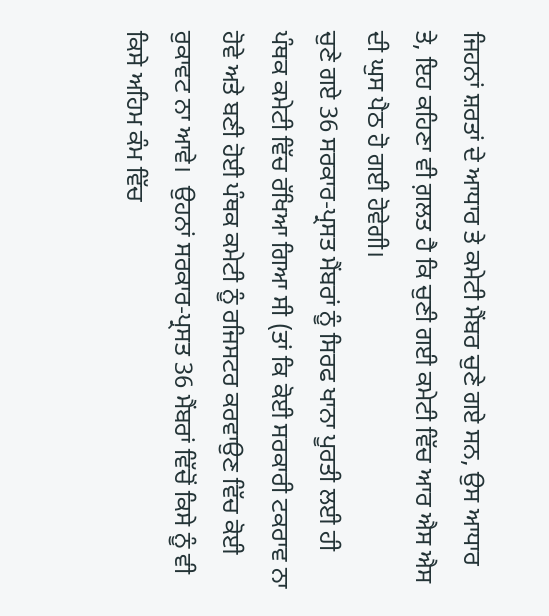ਜਿਹਨਾਂ ਸ਼ਰਤਾਂ ਦੇ ਆਧਾਰ ਤੇ ਕਮੇਟੀ ਮੈਂਬਰ ਚੁਣੇ ਗਏ ਸਨ, ਉਸ ਆਧਾਰ ਤੇ, ਇਹ ਕਹਿਣਾ ਵੀ ਗ਼ਲਤ ਹੈ ਕਿ ਚੁਣੀ ਗਈ ਕਮੇਟੀ ਵਿੱਚ ਆਰ ਐਸ ਐਸ ਦੀ ਘੁਸ ਪੈਠ ਹੋ ਗਈ ਹੋਵੇਗੀ।
ਚੁਣੇ ਗਏ 36 ਸਰਕਾਰ-ਪ੍ਰਸਤ ਮੈਂਬਰਾਂ ਨੂੰ ਸਿਰਫ ਖਾਨਾ ਪੂਰਤੀ ਲਈ ਹੀ ਪੰਥਕ ਕਮੇਟੀ ਵਿੱਚ ਰੱਖਿਆ ਗਿਆ ਸੀ (ਤਾਂ ਕਿ ਕੋਈ ਸਰਕਾਰੀ ਟਕਰਾਵ ਨਾ ਹੋਵੇ ਅਤੇ ਬਣੀ ਹੋਈ ਪੰਥਕ ਕਮੇਟੀ ਨੂੰ ਰਜਿਸਟਰ ਕਰਵਾਉਣ ਵਿੱਚ ਕੋਈ ਰੁਕਾਵਟ ਨਾ ਆਵੇ।  ਉਹਨਾਂ ਸਰਕਾਰ-ਪ੍ਰਸਤ 36 ਮੈਂਬਰਾਂ ਵਿੱਚੋਂ ਕਿਸੇ ਨੂੰ ਵੀ ਕਿਸੇ ਅਹਿਮ ਕੰਮ ਵਿੱਚ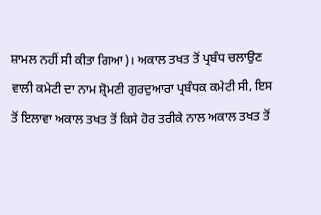ਸ਼ਾਮਲ ਨਹੀਂ ਸੀ ਕੀਤਾ ਗਿਆ)। ਅਕਾਲ ਤਖਤ ਤੋਂ ਪ੍ਰਬੰਧ ਚਲਾਉਣ ਵਾਲੀ ਕਮੇਟੀ ਦਾ ਨਾਮ ਸ਼੍ਰੋਮਣੀ ਗੁਰਦੁਆਰਾ ਪ੍ਰਬੰਧਕ ਕਮੇਟੀ ਸੀ, ਇਸ ਤੋਂ ਇਲਾਵਾ ਅਕਾਲ ਤਖਤ ਤੋਂ ਕਿਸੇ ਹੋਰ ਤਰੀਕੇ ਨਾਲ ਅਕਾਲ ਤਖਤ ਤੋਂ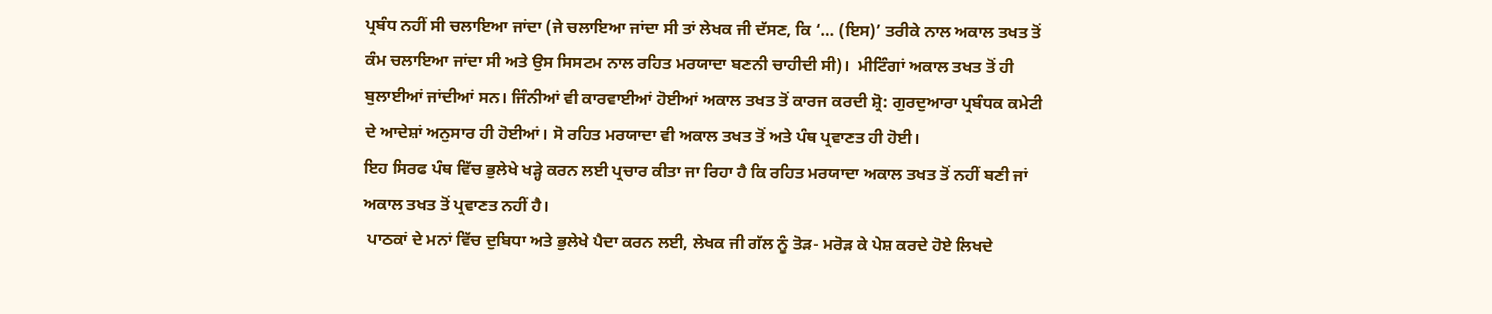ਪ੍ਰਬੰਧ ਨਹੀਂ ਸੀ ਚਲਾਇਆ ਜਾਂਦਾ (ਜੇ ਚਲਾਇਆ ਜਾਂਦਾ ਸੀ ਤਾਂ ਲੇਖਕ ਜੀ ਦੱਸਣ, ਕਿ ‘… (ਇਸ)’ ਤਰੀਕੇ ਨਾਲ ਅਕਾਲ ਤਖਤ ਤੋਂ ਕੰਮ ਚਲਾਇਆ ਜਾਂਦਾ ਸੀ ਅਤੇ ਉਸ ਸਿਸਟਮ ਨਾਲ ਰਹਿਤ ਮਰਯਾਦਾ ਬਣਨੀ ਚਾਹੀਦੀ ਸੀ)।  ਮੀਟਿੰਗਾਂ ਅਕਾਲ ਤਖਤ ਤੋਂ ਹੀ ਬੁਲਾਈਆਂ ਜਾਂਦੀਆਂ ਸਨ। ਜਿੰਨੀਆਂ ਵੀ ਕਾਰਵਾਈਆਂ ਹੋਈਆਂ ਅਕਾਲ ਤਖਤ ਤੋਂ ਕਾਰਜ ਕਰਦੀ ਸ਼੍ਰੋ: ਗੁਰਦੁਆਰਾ ਪ੍ਰਬੰਧਕ ਕਮੇਟੀ ਦੇ ਆਦੇਸ਼ਾਂ ਅਨੁਸਾਰ ਹੀ ਹੋਈਆਂ। ਸੋ ਰਹਿਤ ਮਰਯਾਦਾ ਵੀ ਅਕਾਲ ਤਖਤ ਤੋਂ ਅਤੇ ਪੰਥ ਪ੍ਰਵਾਣਤ ਹੀ ਹੋਈ।
ਇਹ ਸਿਰਫ ਪੰਥ ਵਿੱਚ ਭੁਲੇਖੇ ਖੜ੍ਹੇ ਕਰਨ ਲਈ ਪ੍ਰਚਾਰ ਕੀਤਾ ਜਾ ਰਿਹਾ ਹੈ ਕਿ ਰਹਿਤ ਮਰਯਾਦਾ ਅਕਾਲ ਤਖਤ ਤੋਂ ਨਹੀਂ ਬਣੀ ਜਾਂ ਅਕਾਲ ਤਖਤ ਤੋਂ ਪ੍ਰਵਾਣਤ ਨਹੀਂ ਹੈ।
 ਪਾਠਕਾਂ ਦੇ ਮਨਾਂ ਵਿੱਚ ਦੁਬਿਧਾ ਅਤੇ ਭੁਲੇਖੇ ਪੈਦਾ ਕਰਨ ਲਈ, ਲੇਖਕ ਜੀ ਗੱਲ ਨੂੰ ਤੋੜ- ਮਰੋੜ ਕੇ ਪੇਸ਼ ਕਰਦੇ ਹੋਏ ਲਿਖਦੇ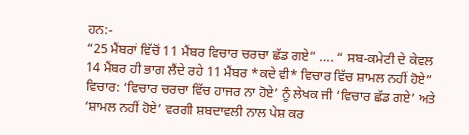ਹਨ:-
“25 ਮੈਂਬਰਾਂ ਵਿੱਚੋਂ 11 ਮੈਂਬਰ ਵਿਚਾਰ ਚਰਚਾ ਛੱਡ ਗਏ” …. “ ਸਬ-ਕਮੇਟੀ ਦੇ ਕੇਵਲ 14 ਮੈਂਬਰ ਹੀ ਭਾਗ ਲੈਂਦੇ ਰਹੇ 11 ਮੈਂਬਰ *ਕਦੇ ਵੀ* ਵਿਚਾਰ ਵਿੱਚ ਸ਼ਾਮਲ ਨਹੀਂ ਹੋਏ”
ਵਿਚਾਰ: ‘ਵਿਚਾਰ ਚਰਚਾ ਵਿੱਚ ਹਾਜਰ ਨਾ ਹੋਏ’ ਨੂੰ ਲੇਖਕ ਜੀ ‘ਵਿਚਾਰ ਛੱਡ ਗਏ’ ਅਤੇ ‘ਸ਼ਾਮਲ ਨਹੀਂ ਹੋਏ’ ਵਰਗੀ ਸ਼ਬਦਾਵਲੀ ਨਾਲ ਪੇਸ਼ ਕਰ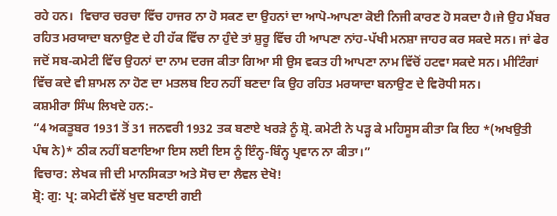ਰਹੇ ਹਨ।  ਵਿਚਾਰ ਚਰਚਾ ਵਿੱਚ ਹਾਜਰ ਨਾ ਹੋ ਸਕਣ ਦਾ ਉਹਨਾਂ ਦਾ ਆਪੋ-ਆਪਣਾ ਕੋਈ ਨਿਜੀ ਕਾਰਣ ਹੋ ਸਕਦਾ ਹੈ।ਜੇ ਉਹ ਮੈਂਬਰ ਰਹਿਤ ਮਰਯਾਦਾ ਬਨਾਉਣ ਦੇ ਹੀ ਹੱਕ ਵਿੱਚ ਨਾ ਹੁੰਦੇ ਤਾਂ ਸ਼ੁਰੂ ਵਿੱਚ ਹੀ ਆਪਣਾ ਨਾਂਹ-ਪੱਖੀ ਮਨਸ਼ਾ ਜਾਹਰ ਕਰ ਸਕਦੇ ਸਨ। ਜਾਂ ਫੇਰ ਜਦੋਂ ਸਬ-ਕਮੇਟੀ ਵਿੱਚ ਉਹਨਾਂ ਦਾ ਨਾਮ ਦਰਜ ਕੀਤਾ ਗਿਆ ਸੀ ਉਸ ਵਕਤ ਹੀ ਆਪਣਾ ਨਾਮ ਵਿੱਚੋਂ ਹਟਵਾ ਸਕਦੇ ਸਨ। ਮੀਟਿੰਗਾਂ ਵਿੱਚ ਕਦੇ ਵੀ ਸ਼ਾਮਲ ਨਾ ਹੋਣ ਦਾ ਮਤਲਬ ਇਹ ਨਹੀਂ ਬਣਦਾ ਕਿ ਉਹ ਰਹਿਤ ਮਰਯਾਦਾ ਬਨਾਉਣ ਦੇ ਵਿਰੋਧੀ ਸਨ।
ਕਸ਼ਮੀਰਾ ਸਿੰਘ ਲਿਖਦੇ ਹਨ:-
“4 ਅਕਤੂਬਰ 1931 ਤੋਂ 31 ਜਨਵਰੀ 1932 ਤਕ ਬਣਾਏ ਖਰੜੇ ਨੂੰ ਸ਼੍ਰੋ. ਕਮੇਟੀ ਨੇ ਪੜ੍ਹ ਕੇ ਮਹਿਸੂਸ ਕੀਤਾ ਕਿ ਇਹ *(ਅਖਉਤੀ ਪੰਥ ਨੇ)* ਠੀਕ ਨਹੀਂ ਬਣਾਇਆ ਇਸ ਲਈ ਇਸ ਨੂੰ ਇੰਨ੍ਹ-ਬਿੰਨ੍ਹ ਪ੍ਰਵਾਨ ਨਾ ਕੀਤਾ।”
ਵਿਚਾਰ: ਲੇਖਕ ਜੀ ਦੀ ਮਾਨਸਿਕਤਾ ਅਤੇ ਸੋਚ ਦਾ ਲੈਵਲ ਦੇਖੋ!
ਸ਼੍ਰੋ: ਗੁ: ਪ੍ਰ: ਕਮੇਟੀ ਵੱਲੋਂ ਖੁਦ ਬਣਾਈ ਗਈ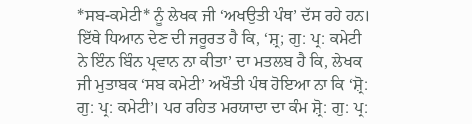*ਸਬ-ਕਮੇਟੀ* ਨੂੰ ਲੇਖਕ ਜੀ ‘ਅਖਉਤੀ ਪੰਥ’ ਦੱਸ ਰਹੇ ਹਨ। ਇੱਥੇ ਧਿਆਨ ਦੇਣ ਦੀ ਜਰੂਰਤ ਹੈ ਕਿ, ‘ਸ਼੍ਰ; ਗੁ: ਪ੍ਰ: ਕਮੇਟੀ ਨੇ ਇੰਨ ਬਿੰਨ ਪ੍ਰਵਾਨ ਨਾ ਕੀਤਾ’ ਦਾ ਮਤਲਬ ਹੈ ਕਿ, ਲੇਖਕ ਜੀ ਮੁਤਾਬਕ ‘ਸਬ ਕਮੇਟੀ’ ਅਖੌਤੀ ਪੰਥ ਹੋਇਆ ਨਾ ਕਿ ‘ਸ਼੍ਰੋ: ਗੁ: ਪ੍ਰ: ਕਮੇਟੀ’। ਪਰ ਰਹਿਤ ਮਰਯਾਦਾ ਦਾ ਕੰਮ ਸ਼੍ਰੋ: ਗੁ: ਪ੍ਰ: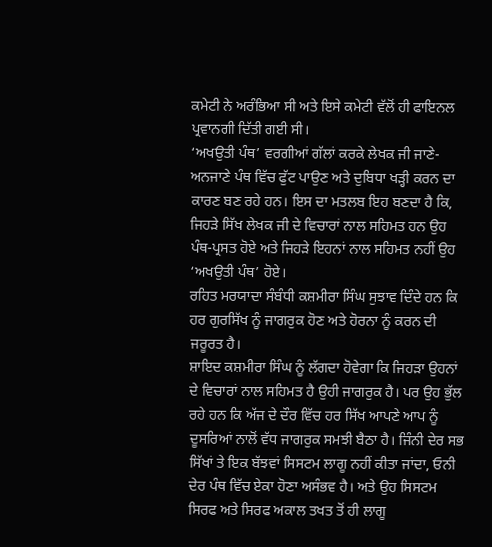ਕਮੇਟੀ ਨੇ ਅਰੰਭਿਆ ਸੀ ਅਤੇ ਇਸੇ ਕਮੇਟੀ ਵੱਲੋਂ ਹੀ ਫਾਇਨਲ ਪ੍ਰਵਾਨਗੀ ਦਿੱਤੀ ਗਈ ਸੀ।
‘ਅਖਉਤੀ ਪੰਥ’ ਵਰਗੀਆਂ ਗੱਲਾਂ ਕਰਕੇ ਲੇਖਕ ਜੀ ਜਾਣੇ-ਅਨਜਾਣੇ ਪੰਥ ਵਿੱਚ ਫੁੱਟ ਪਾਉਣ ਅਤੇ ਦੁਬਿਧਾ ਖੜ੍ਹੀ ਕਰਨ ਦਾ ਕਾਰਣ ਬਣ ਰਹੇ ਹਨ। ਇਸ ਦਾ ਮਤਲਬ ਇਹ ਬਣਦਾ ਹੈ ਕਿ, ਜਿਹੜੇ ਸਿੱਖ ਲੇਖਕ ਜੀ ਦੇ ਵਿਚਾਰਾਂ ਨਾਲ ਸਹਿਮਤ ਹਨ ਉਹ ਪੰਥ-ਪ੍ਰਸਤ ਹੋਏ ਅਤੇ ਜਿਹੜੇ ਇਹਨਾਂ ਨਾਲ ਸਹਿਮਤ ਨਹੀਂ ਉਹ ‘ਅਖਉਤੀ ਪੰਥ’ ਹੋਏ।
ਰਹਿਤ ਮਰਯਾਦਾ ਸੰਬੰਧੀ ਕਸ਼ਮੀਰਾ ਸਿੰਘ ਸੁਝਾਵ ਦਿੰਦੇ ਹਨ ਕਿ ਹਰ ਗੁਰਸਿੱਖ ਨੂੰ ਜਾਗਰੁਕ ਹੋਣ ਅਤੇ ਹੋਰਨਾ ਨੂੰ ਕਰਨ ਦੀ ਜਰੂਰਤ ਹੈ।
ਸ਼ਾਇਦ ਕਸ਼ਮੀਰਾ ਸਿੰਘ ਨੂੰ ਲੱਗਦਾ ਹੋਵੇਗਾ ਕਿ ਜਿਹੜਾ ਉਹਨਾਂ ਦੇ ਵਿਚਾਰਾਂ ਨਾਲ ਸਹਿਮਤ ਹੈ ਉਹੀ ਜਾਗਰੁਕ ਹੈ। ਪਰ ਉਹ ਭੁੱਲ ਰਹੇ ਹਨ ਕਿ ਅੱਜ ਦੇ ਦੌਰ ਵਿੱਚ ਹਰ ਸਿੱਖ ਆਪਣੇ ਆਪ ਨੂੰ ਦੂਸਰਿਆਂ ਨਾਲੋਂ ਵੱਧ ਜਾਗਰੁਕ ਸਮਝੀ ਬੈਠਾ ਹੈ। ਜਿੰਨੀ ਦੇਰ ਸਭ ਸਿੱਖਾਂ ਤੇ ਇਕ ਬੱਝਵਾਂ ਸਿਸਟਮ ਲਾਗੂ ਨਹੀਂ ਕੀਤਾ ਜਾਂਦਾ, ਓਨੀ ਦੇਰ ਪੰਥ ਵਿੱਚ ਏਕਾ ਹੋਣਾ ਅਸੰਭਵ ਹੈ। ਅਤੇ ਉਹ ਸਿਸਟਮ ਸਿਰਫ ਅਤੇ ਸਿਰਫ ਅਕਾਲ ਤਖਤ ਤੋਂ ਹੀ ਲਾਗੂ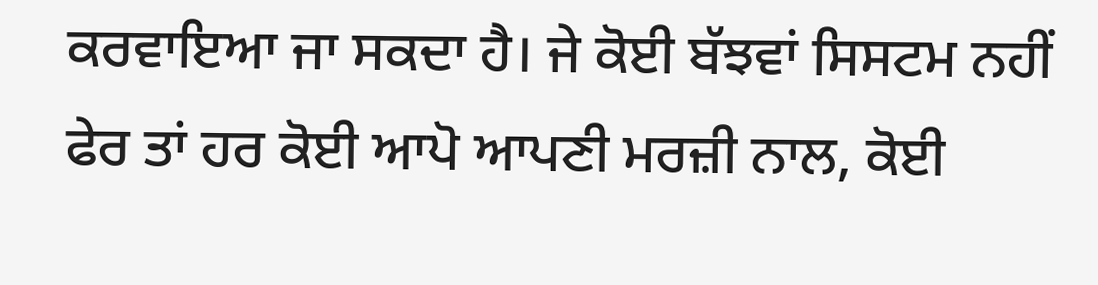ਕਰਵਾਇਆ ਜਾ ਸਕਦਾ ਹੈ। ਜੇ ਕੋਈ ਬੱਝਵਾਂ ਸਿਸਟਮ ਨਹੀਂ ਫੇਰ ਤਾਂ ਹਰ ਕੋਈ ਆਪੋ ਆਪਣੀ ਮਰਜ਼ੀ ਨਾਲ, ਕੋਈ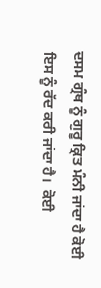ਦਸਮ ਗ੍ਰੰਥ ਨੂੰ ਗੁਰੂ ਕ੍ਰਿਤ ਮੰਨੀ ਜਾਂਦਾ ਹੈ ਕੋਈ ਇਸ ਨੂੰ ਰੱਦ ਕਰੀ ਜਾਂਦਾ ਹੈ।  ਕੋਈ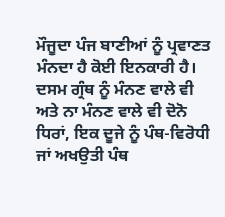ਮੌਜੂਦਾ ਪੰਜ ਬਾਣੀਆਂ ਨੂੰ ਪ੍ਰਵਾਣਤ ਮੰਨਦਾ ਹੈ ਕੋਈ ਇਨਕਾਰੀ ਹੈ। ਦਸਮ ਗ੍ਰੰਥ ਨੂੰ ਮੰਨਣ ਵਾਲੇ ਵੀ ਅਤੇ ਨਾ ਮੰਨਣ ਵਾਲੇ ਵੀ ਦੋਨੋ ਧਿਰਾਂ, ਇਕ ਦੂਜੇ ਨੂੰ ਪੰਥ-ਵਿਰੋਧੀ ਜਾਂ ਅਖਉਤੀ ਪੰਥ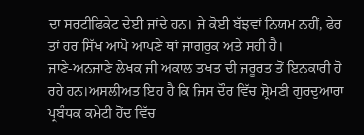ਦਾ ਸਰਟੀਫਿਕੇਟ ਦੇਈ ਜਾਂਦੇ ਹਨ। ਜੇ ਕੋਈ ਬੱਝਵਾਂ ਨਿਯਮ ਨਹੀਂ, ਫੇਰ ਤਾਂ ਹਰ ਸਿੱਖ ਆਪੋ ਆਪਣੇ ਥਾਂ ਜਾਗਰੁਕ ਅਤੇ ਸਹੀ ਹੈ।
ਜਾਣੇ-ਅਨਜਾਣੇ ਲੇਖਕ ਜੀ ਅਕਾਲ ਤਖਤ ਦੀ ਜਰੂਰਤ ਤੋਂ ਇਨਕਾਰੀ ਹੋ ਰਹੇ ਹਨ।ਅਸਲੀਅਤ ਇਹ ਹੈ ਕਿ ਜਿਸ ਦੌਰ ਵਿੱਚ ਸ਼੍ਰੋਮਣੀ ਗੁਰਦੁਆਰਾ ਪ੍ਰਬੰਧਕ ਕਮੇਟੀ ਹੋਂਦ ਵਿੱਚ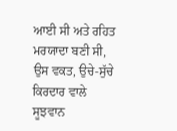ਆਈ ਸੀ ਅਤੇ ਰਹਿਤ ਮਰਯਾਦਾ ਬਣੀ ਸੀ, ਉਸ ਵਕਤ, ਉਚੇ-ਸੁੱਚੇ ਕਿਰਦਾਰ ਵਾਲੇ ਸੂਝਵਾਨ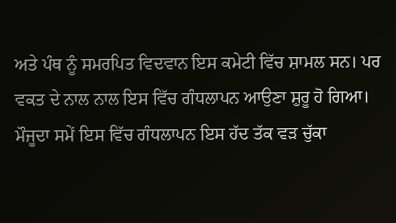ਅਤੇ ਪੰਥ ਨੂੰ ਸਮਰਪਿਤ ਵਿਦਵਾਨ ਇਸ ਕਮੇਟੀ ਵਿੱਚ ਸ਼ਾਮਲ ਸਨ। ਪਰ ਵਕਤ ਦੇ ਨਾਲ ਨਾਲ ਇਸ ਵਿੱਚ ਗੰਧਲਾਪਨ ਆਉਣਾ ਸ਼ੁਰੂ ਹੋ ਗਿਆ। ਮੌਜੂਦਾ ਸਮੇਂ ਇਸ ਵਿੱਚ ਗੰਧਲਾਪਨ ਇਸ ਹੱਦ ਤੱਕ ਵੜ ਚੁੱਕਾ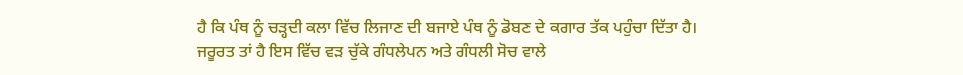ਹੈ ਕਿ ਪੰਥ ਨੂੰ ਚੜ੍ਹਦੀ ਕਲਾ ਵਿੱਚ ਲਿਜਾਣ ਦੀ ਬਜਾਏ ਪੰਥ ਨੂੰ ਡੋਬਣ ਦੇ ਕਗਾਰ ਤੱਕ ਪਹੁੰਚਾ ਦਿੱਤਾ ਹੈ।
ਜਰੂਰਤ ਤਾਂ ਹੈ ਇਸ ਵਿੱਚ ਵੜ ਚੁੱਕੇ ਗੰਧਲੇਪਨ ਅਤੇ ਗੰਧਲੀ ਸੋਚ ਵਾਲੇ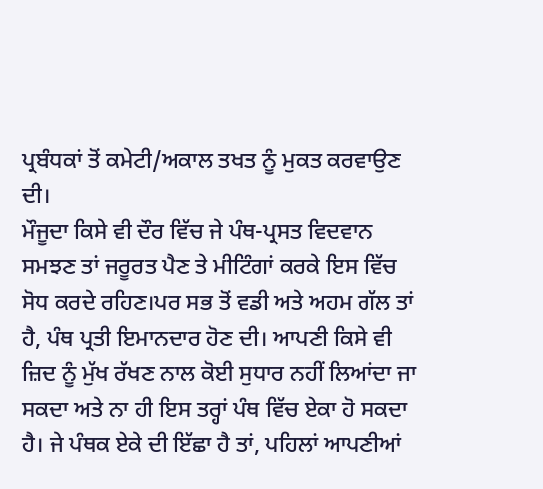ਪ੍ਰਬੰਧਕਾਂ ਤੋਂ ਕਮੇਟੀ/ਅਕਾਲ ਤਖਤ ਨੂੰ ਮੁਕਤ ਕਰਵਾਉਣ ਦੀ।
ਮੌਜੂਦਾ ਕਿਸੇ ਵੀ ਦੌਰ ਵਿੱਚ ਜੇ ਪੰਥ-ਪ੍ਰਸਤ ਵਿਦਵਾਨ ਸਮਝਣ ਤਾਂ ਜਰੂਰਤ ਪੈਣ ਤੇ ਮੀਟਿੰਗਾਂ ਕਰਕੇ ਇਸ ਵਿੱਚ ਸੋਧ ਕਰਦੇ ਰਹਿਣ।ਪਰ ਸਭ ਤੋਂ ਵਡੀ ਅਤੇ ਅਹਮ ਗੱਲ ਤਾਂ ਹੈ, ਪੰਥ ਪ੍ਰਤੀ ਇਮਾਨਦਾਰ ਹੋਣ ਦੀ। ਆਪਣੀ ਕਿਸੇ ਵੀ ਜ਼ਿਦ ਨੂੰ ਮੁੱਖ ਰੱਖਣ ਨਾਲ ਕੋਈ ਸੁਧਾਰ ਨਹੀਂ ਲਿਆਂਦਾ ਜਾ ਸਕਦਾ ਅਤੇ ਨਾ ਹੀ ਇਸ ਤਰ੍ਹਾਂ ਪੰਥ ਵਿੱਚ ਏਕਾ ਹੋ ਸਕਦਾ ਹੈ। ਜੇ ਪੰਥਕ ਏਕੇ ਦੀ ਇੱਛਾ ਹੈ ਤਾਂ, ਪਹਿਲਾਂ ਆਪਣੀਆਂ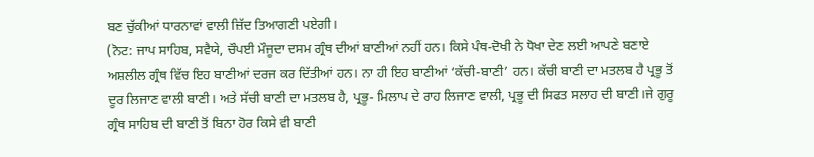ਬਣ ਚੁੱਕੀਆਂ ਧਾਰਨਾਵਾਂ ਵਾਲੀ ਜ਼ਿੱਦ ਤਿਆਗਣੀ ਪਏਗੀ।
(ਨੋਟ: ਜਾਪ ਸਾਹਿਬ, ਸਵੈਯੇ, ਚੌਪਈ ਮੌਜੂਦਾ ਦਸਮ ਗ੍ਰੰਥ ਦੀਆਂ ਬਾਣੀਆਂ ਨਹੀਂ ਹਨ। ਕਿਸੇ ਪੰਥ-ਦੋਖੀ ਨੇ ਧੋਖਾ ਦੇਣ ਲਈ ਆਪਣੇ ਬਣਾਏ ਅਸ਼ਲੀਲ ਗ੍ਰੰਥ ਵਿੱਚ ਇਹ ਬਾਣੀਆਂ ਦਰਜ ਕਰ ਦਿੱਤੀਆਂ ਹਨ। ਨਾ ਹੀ ਇਹ ਬਾਣੀਆਂ ‘ਕੱਚੀ-ਬਾਣੀ’ ਹਨ। ਕੱਚੀ ਬਾਣੀ ਦਾ ਮਤਲਬ ਹੈ ਪ੍ਰਭੂ ਤੋਂ ਦੂਰ ਲਿਜਾਣ ਵਾਲੀ ਬਾਣੀ। ਅਤੇ ਸੱਚੀ ਬਾਣੀ ਦਾ ਮਤਲਬ ਹੈ, ਪ੍ਰਭੂ- ਮਿਲਾਪ ਦੇ ਰਾਹ ਲਿਜਾਣ ਵਾਲੀ, ਪ੍ਰਭੂ ਦੀ ਸਿਫਤ ਸਲਾਹ ਦੀ ਬਾਣੀ।ਜੇ ਗੁਰੂ ਗ੍ਰੰਥ ਸਾਹਿਬ ਦੀ ਬਾਣੀ ਤੋਂ ਬਿਨਾ ਹੋਰ ਕਿਸੇ ਵੀ ਬਾਣੀ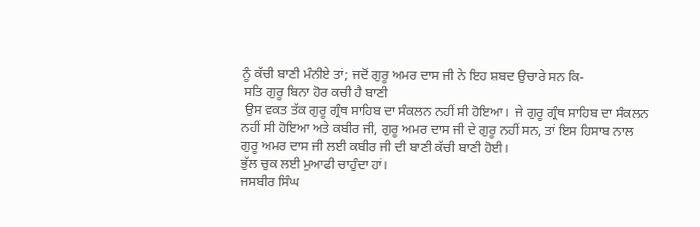ਨੂੰ ਕੱਚੀ ਬਾਣੀ ਮੰਨੀਏ ਤਾਂ; ਜਦੋਂ ਗੁਰੂ ਅਮਰ ਦਾਸ ਜੀ ਨੇ ਇਹ ਸ਼ਬਦ ਉਚਾਰੇ ਸਨ ਕਿ-
 ਸਤਿ ਗੁਰੂ ਬਿਨਾ ਹੋਰ ਕਚੀ ਹੈ ਬਾਣੀ
 ਉਸ ਵਕਤ ਤੱਕ ਗੁਰੂ ਗ੍ਰੰਥ ਸਾਹਿਬ ਦਾ ਸੰਕਲਨ ਨਹੀਂ ਸੀ ਹੋਇਆ।  ਜੇ ਗੁਰੂ ਗ੍ਰੰਥ ਸਾਹਿਬ ਦਾ ਸੰਕਲਨ ਨਹੀਂ ਸੀ ਹੋਇਆ ਅਤੇ ਕਬੀਰ ਜੀ, ਗੁਰੂ ਅਮਰ ਦਾਸ ਜੀ ਦੇ ਗੁਰੂ ਨਹੀਂ ਸਨ, ਤਾਂ ਇਸ ਹਿਸਾਬ ਨਾਲ ਗੁਰੂ ਅਮਰ ਦਾਸ ਜੀ ਲਈ ਕਬੀਰ ਜੀ ਦੀ ਬਾਣੀ ਕੱਚੀ ਬਾਣੀ ਹੋਈ।
ਭੁੱਲ ਚੁਕ ਲਈ ਮੁਆਫੀ ਚਾਹੁੰਦਾ ਹਾਂ।
ਜਸਬੀਰ ਸਿੰਘ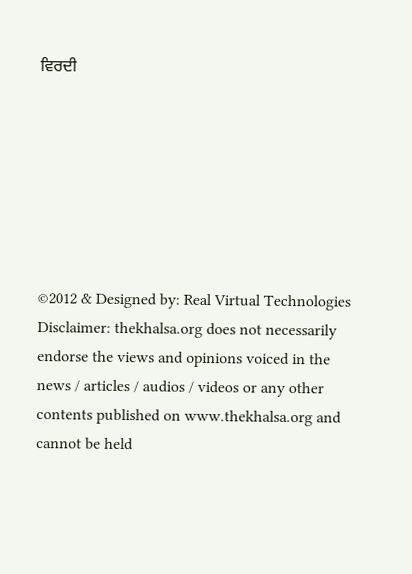ਵਿਰਦੀ







©2012 & Designed by: Real Virtual Technologies
Disclaimer: thekhalsa.org does not necessarily endorse the views and opinions voiced in the news / articles / audios / videos or any other contents published on www.thekhalsa.org and cannot be held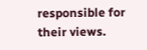responsible for their views.